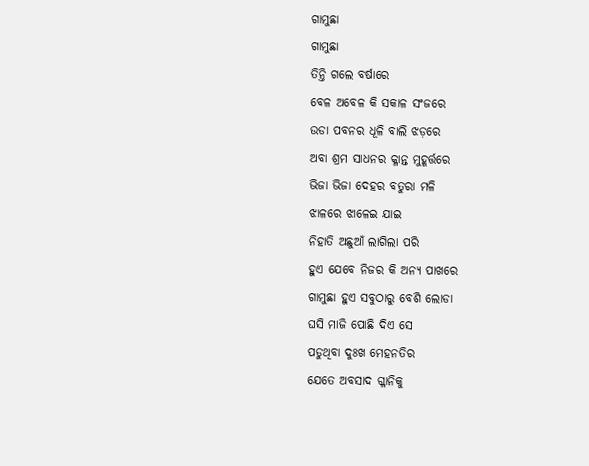ଗାମୁଛା
ଗାମୁଛା
ତିନ୍ତି ଗଲେ ବର୍ଷାରେ
ବେଳ ଅବେଳ କି ସକାଳ ସଂଜରେ
ଉଡା ପବନର ଧୂଳି ବାଲି ଝଡ଼ରେ
ଅବା ଶ୍ରମ ସାଧନର କ୍ଳାନ୍ତ ମୁହୂର୍ତ୍ତରେ
ଭିଜା ଭିଜା ଦେହର ବତୁରା ମଳି
ଝାଳରେ ଝାଳେଇ ଯାଇ
ନିହାତି ଅଛୁଆଁ ଲାଗିଲା ପରି
ହୁଏ ଯେବେ ନିଜର କି ଅନ୍ୟ ପାଖରେ
ଗାମୁଛା ହୁଏ ସବୁଠାରୁ ବେଶି ଲୋଡା
ଘସି ମାଜି ପୋଛି ଦିଏ ସେ
ପଡୁଥିବା ଦୁଃଖ ମେହନତିର
ଯେତେ ଅବସାଦ ଗ୍ଳାନିକୁ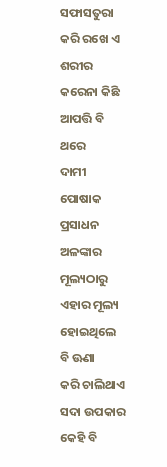ସଫାସତୁରା କରି ରଖେ ଏ ଶରୀର
କରେନା କିଛି ଆପତ୍ତି ବି ଥରେ
ଦାମୀ ପୋଷାକ ପ୍ରସାଧନ ଅଳଙ୍କାର
ମୂଲ୍ୟଠାରୁ ଏହାର ମୂଲ୍ୟ
ହୋଇଥିଲେ ବି ଊଣା
କରି ଚାଲିଥାଏ ସଦା ଉପକାର
କେହି ବି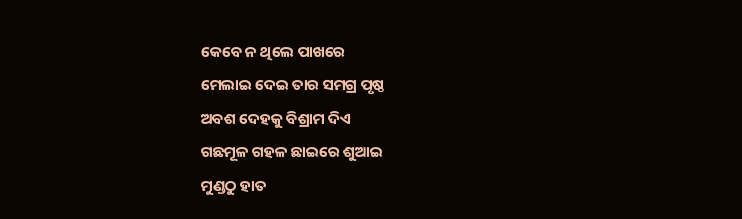କେବେ ନ ଥିଲେ ପାଖରେ
ମେଲାଇ ଦେଇ ତାର ସମଗ୍ର ପୃଷ୍ଠ
ଅବଶ ଦେହକୁ ବିଶ୍ରାମ ଦିଏ
ଗଛମୂଳ ଗହଳ ଛାଇରେ ଶୁଆଇ
ମୁଣ୍ଡଠୁ ହାତ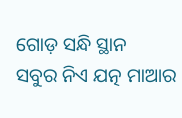ଗୋଡ଼ ସନ୍ଧି ସ୍ଥାନ
ସବୁର ନିଏ ଯତ୍ନ ମାଆର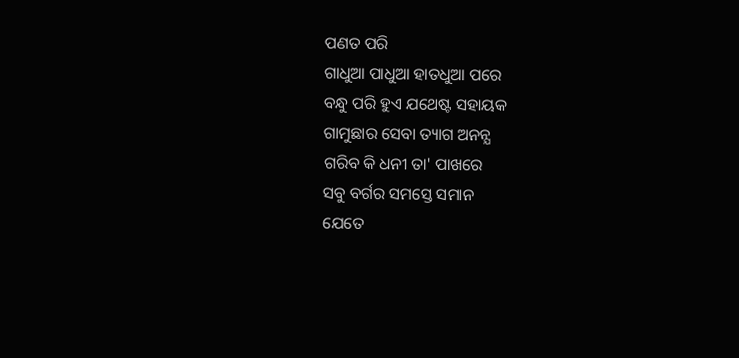ପଣତ ପରି
ଗାଧୁଆ ପାଧୁଆ ହାତଧୁଆ ପରେ
ବନ୍ଧୁ ପରି ହୁଏ ଯଥେଷ୍ଟ ସହାୟକ
ଗାମୁଛାର ସେବା ତ୍ୟାଗ ଅନନ୍ଯ
ଗରିବ କି ଧନୀ ତା' ପାଖରେ
ସବୁ ବର୍ଗର ସମସ୍ତେ ସମାନ
ଯେତେ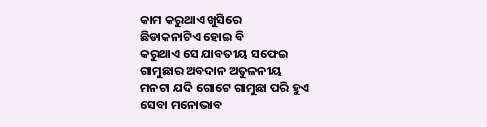କାମ କରୁଥାଏ ଖୁସିରେ
ଛିଡାକନାଟିଏ ହୋଇ ବି
କରୁଥାଏ ସେ ଯାବତୀୟ ସଫେଇ
ଗାମୁଛାର ଅବଦାନ ଅତୁଳନୀୟ
ମନଟା ଯଦି ଗୋଟେ ଗାମୁଛା ପରି ହୁଏ
ସେବା ମନୋଭାବ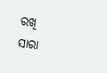ରଖି
ସାରା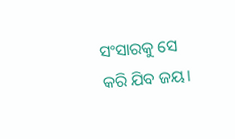ସଂସାରକୁ ସେ କରି ଯିବ ଜୟ।